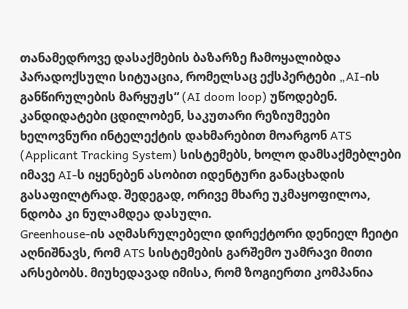თანამედროვე დასაქმების ბაზარზე ჩამოყალიბდა პარადოქსული სიტუაცია, რომელსაც ექსპერტები „AI-ის განწირულების მარყუჟს“ (AI doom loop) უწოდებენ. კანდიდატები ცდილობენ, საკუთარი რეზიუმეები ხელოვნური ინტელექტის დახმარებით მოარგონ ATS (Applicant Tracking System) სისტემებს, ხოლო დამსაქმებლები იმავე AI-ს იყენებენ ასობით იდენტური განაცხადის გასაფილტრად. შედეგად, ორივე მხარე უკმაყოფილოა, ნდობა კი ნულამდეა დასული.
Greenhouse-ის აღმასრულებელი დირექტორი დენიელ ჩეიტი აღნიშნავს, რომ ATS სისტემების გარშემო უამრავი მითი არსებობს. მიუხედავად იმისა, რომ ზოგიერთი კომპანია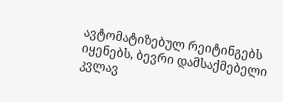ავტომატიზებულ რეიტინგებს იყენებს, ბევრი დამსაქმებელი კვლავ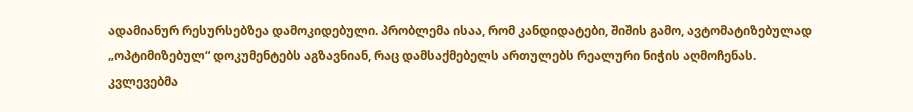ადამიანურ რესურსებზეა დამოკიდებული. პრობლემა ისაა, რომ კანდიდატები, შიშის გამო, ავტომატიზებულად „ოპტიმიზებულ“ დოკუმენტებს აგზავნიან, რაც დამსაქმებელს ართულებს რეალური ნიჭის აღმოჩენას.
კვლევებმა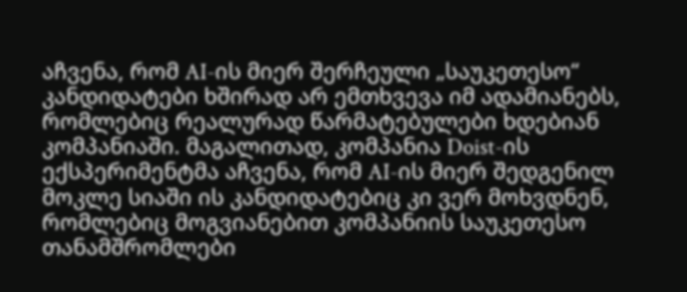აჩვენა, რომ AI-ის მიერ შერჩეული „საუკეთესო“ კანდიდატები ხშირად არ ემთხვევა იმ ადამიანებს, რომლებიც რეალურად წარმატებულები ხდებიან კომპანიაში. მაგალითად, კომპანია Doist-ის ექსპერიმენტმა აჩვენა, რომ AI-ის მიერ შედგენილ მოკლე სიაში ის კანდიდატებიც კი ვერ მოხვდნენ, რომლებიც მოგვიანებით კომპანიის საუკეთესო თანამშრომლები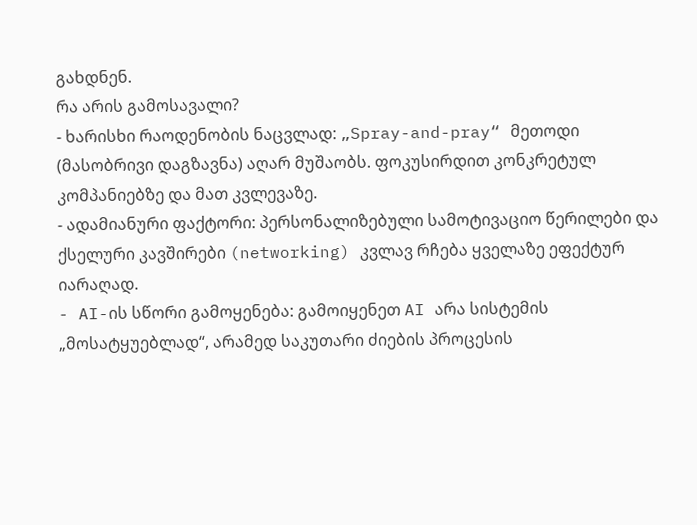გახდნენ.
რა არის გამოსავალი?
- ხარისხი რაოდენობის ნაცვლად: „Spray-and-pray“ მეთოდი (მასობრივი დაგზავნა) აღარ მუშაობს. ფოკუსირდით კონკრეტულ კომპანიებზე და მათ კვლევაზე.
- ადამიანური ფაქტორი: პერსონალიზებული სამოტივაციო წერილები და ქსელური კავშირები (networking) კვლავ რჩება ყველაზე ეფექტურ იარაღად.
- AI-ის სწორი გამოყენება: გამოიყენეთ AI არა სისტემის „მოსატყუებლად“, არამედ საკუთარი ძიების პროცესის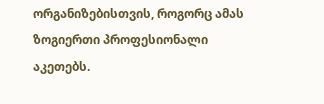ორგანიზებისთვის, როგორც ამას ზოგიერთი პროფესიონალი აკეთებს.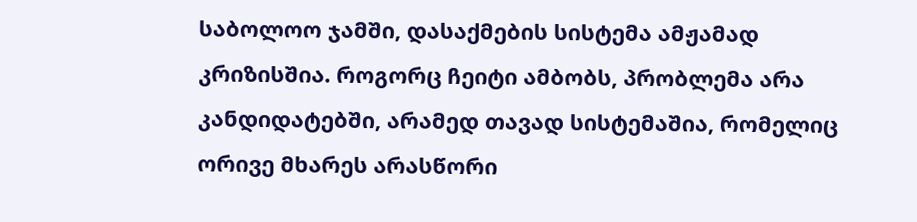საბოლოო ჯამში, დასაქმების სისტემა ამჟამად კრიზისშია. როგორც ჩეიტი ამბობს, პრობლემა არა კანდიდატებში, არამედ თავად სისტემაშია, რომელიც ორივე მხარეს არასწორი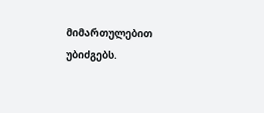მიმართულებით უბიძგებს.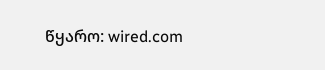წყარო: wired.com